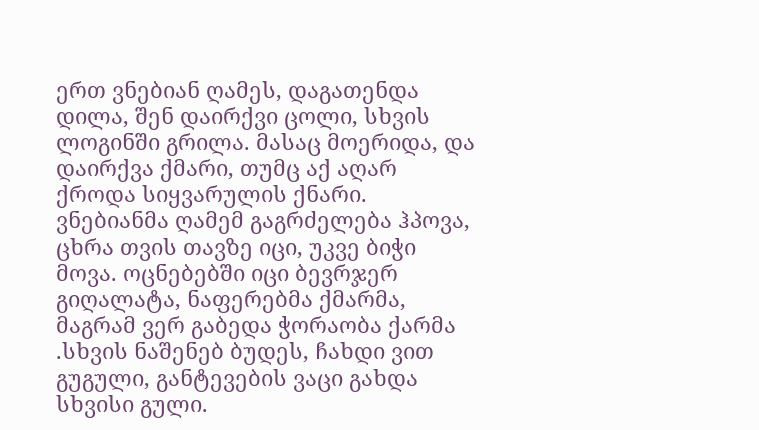ერთ ვნებიან ღამეს, დაგათენდა დილა, შენ დაირქვი ცოლი, სხვის ლოგინში გრილა. მასაც მოერიდა, და დაირქვა ქმარი, თუმც აქ აღარ ქროდა სიყვარულის ქნარი. ვნებიანმა ღამემ გაგრძელება ჰპოვა, ცხრა თვის თავზე იცი, უკვე ბიჭი მოვა. ოცნებებში იცი ბევრჯერ გიღალატა, ნაფერებმა ქმარმა, მაგრამ ვერ გაბედა ჭორაობა ქარმა .სხვის ნაშენებ ბუდეს, ჩახდი ვით გუგული, განტევების ვაცი გახდა სხვისი გული.